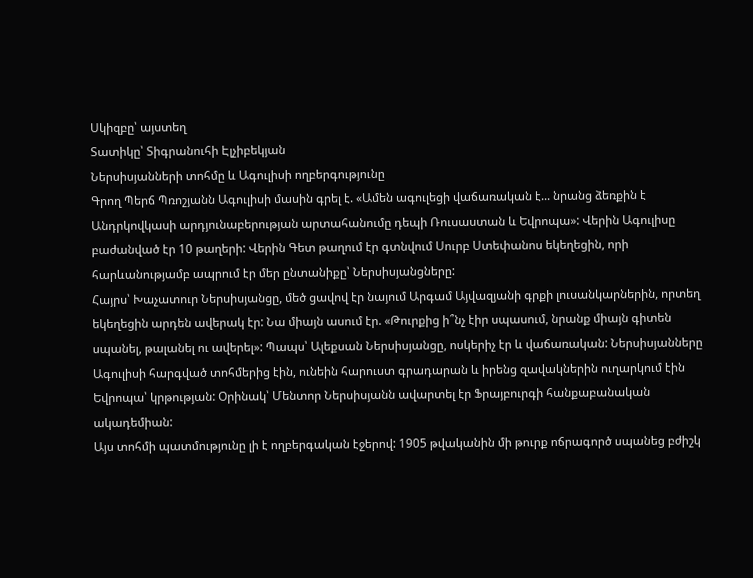Սկիզբը՝ այստեղ
Տատիկը՝ Տիգրանուհի Էլչիբեկյան
Ներսիսյանների տոհմը և Ագուլիսի ողբերգությունը
Գրող Պերճ Պռոշյանն Ագուլիսի մասին գրել է. «Ամեն ագուլեցի վաճառական է... նրանց ձեռքին է Անդրկովկասի արդյունաբերության արտահանումը դեպի Ռուսաստան և Եվրոպա»: Վերին Ագուլիսը բաժանված էր 10 թաղերի: Վերին Գետ թաղում էր գտնվում Սուրբ Ստեփանոս եկեղեցին, որի հարևանությամբ ապրում էր մեր ընտանիքը՝ Ներսիսյանցները:
Հայրս՝ Խաչատուր Ներսիսյանցը, մեծ ցավով էր նայում Արգամ Այվազյանի գրքի լուսանկարներին, որտեղ եկեղեցին արդեն ավերակ էր: Նա միայն ասում էր. «Թուրքից ի՞նչ էիր սպասում, նրանք միայն գիտեն սպանել, թալանել ու ավերել»: Պապս՝ Ալեքսան Ներսիսյանցը, ոսկերիչ էր և վաճառական: Ներսիսյանները Ագուլիսի հարգված տոհմերից էին, ունեին հարուստ գրադարան և իրենց զավակներին ուղարկում էին Եվրոպա՝ կրթության: Օրինակ՝ Մենտոր Ներսիսյանն ավարտել էր Ֆրայբուրգի հանքաբանական ակադեմիան:
Այս տոհմի պատմությունը լի է ողբերգական էջերով: 1905 թվականին մի թուրք ոճրագործ սպանեց բժիշկ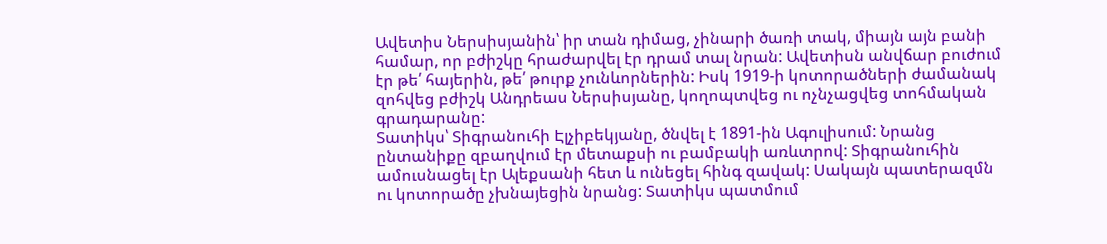Ավետիս Ներսիսյանին՝ իր տան դիմաց, չինարի ծառի տակ, միայն այն բանի համար, որ բժիշկը հրաժարվել էր դրամ տալ նրան: Ավետիսն անվճար բուժում էր թե՛ հայերին, թե՛ թուրք չունևորներին: Իսկ 1919-ի կոտորածների ժամանակ զոհվեց բժիշկ Անդրեաս Ներսիսյանը, կողոպտվեց ու ոչնչացվեց տոհմական գրադարանը:
Տատիկս՝ Տիգրանուհի Էլչիբեկյանը, ծնվել է 1891-ին Ագուլիսում: Նրանց ընտանիքը զբաղվում էր մետաքսի ու բամբակի առևտրով: Տիգրանուհին ամուսնացել էր Ալեքսանի հետ և ունեցել հինգ զավակ: Սակայն պատերազմն ու կոտորածը չխնայեցին նրանց: Տատիկս պատմում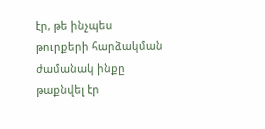էր, թե ինչպես թուրքերի հարձակման ժամանակ ինքը թաքնվել էր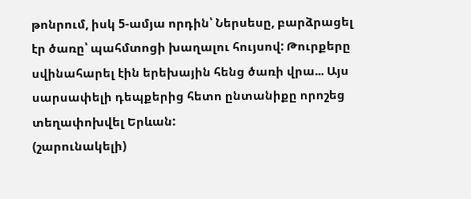թոնրում, իսկ 5-ամյա որդին՝ Ներսեսը, բարձրացել էր ծառը՝ պահմտոցի խաղալու հույսով: Թուրքերը սվինահարել էին երեխային հենց ծառի վրա... Այս սարսափելի դեպքերից հետո ընտանիքը որոշեց տեղափոխվել Երևան:
(շարունակելի)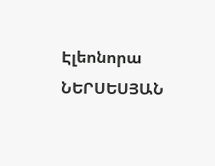Էլեոնորա ՆԵՐՍԵՍՅԱՆ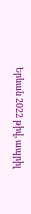Երևան 2022 թիվ, ապրիլ